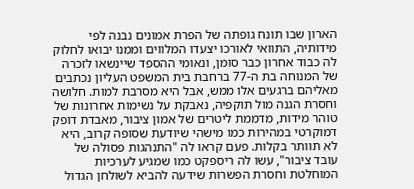הארון שבו תונח גופתה של הפרת אמונים נבנה לפי מידותיה, התוואי לאורכו יצעדו המלווים וממנו יבואו לחלוק לה כבוד אחרון כבר סומן, ונאומי ההספד שיינשאו לזכרה של המנוחה בת ה-77 ברחבת בית המשפט העליון נכתבים מאליהם ברגעים אלו ממש, אבל היא מסרבת למות. חלושה וחסרת הגנה מול תוקפיה, נאבקת על נשימות אחרונות של טוהר מידות, מדממת ליטרים של אמון ציבור, מאבדת דופק דמוקרטי במהירות כמו מישהי שיודעת שסופה קרוב, היא לא תוותר בקלות. פעם קראו לה "התנהגות פסולה של עובד ציבור", עשו לה ריספקט כמו שמגיע לערכיות המוחלטת וחסרת הפשרות שידעה להביא לשולחן הגדול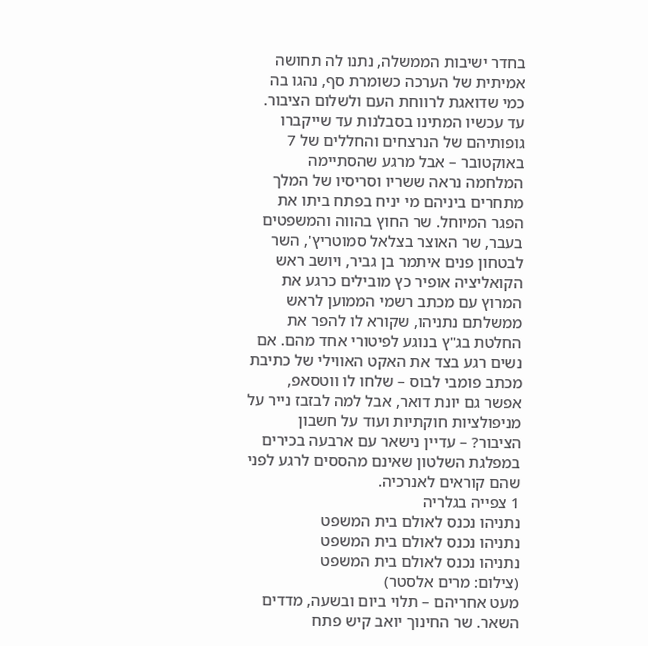בחדר ישיבות הממשלה, נתנו לה תחושה אמיתית של הערכה כשומרת סף, נהגו בה כמי שדואגת לרווחת העם ולשלום הציבור.
עד עכשיו המתינו בסבלנות עד שייקברו גופותיהם של הנרצחים והחללים של 7 באוקטובר – אבל מרגע שהסתיימה המלחמה נראה ששריו וסריסיו של המלך מתחרים ביניהם מי יניח בפתח ביתו את הפגר המיוחל. שר החוץ בהווה והמשפטים בעבר, שר האוצר בצלאל סמוטריץ', השר לבטחון פנים איתמר בן גביר, ויושב ראש הקואליציה אופיר כץ מובילים כרגע את המרוץ עם מכתב רשמי הממוען לראש ממשלתם נתניהו, שקורא לו להפר את החלטת בג"ץ בנוגע לפיטורי אחד מהם. אם נשים רגע בצד את האקט האווילי של כתיבת מכתב פומבי לבוס – שלחו לו ווטסאפ, אפשר גם יונת דואר, אבל למה לבזבז נייר על מניפולציות חוקתיות ועוד על חשבון הציבור? – עדיין נישאר עם ארבעה בכירים במפלגת השלטון שאינם מהססים לרגע לפני שהם קוראים לאנרכיה.
1 צפייה בגלריה
נתניהו נכנס לאולם בית המשפט
נתניהו נכנס לאולם בית המשפט
נתניהו נכנס לאולם בית המשפט
(צילום: מרים אלסטר)
מעט אחריהם – תלוי ביום ובשעה, מדדים השאר. שר החינוך יואב קיש פתח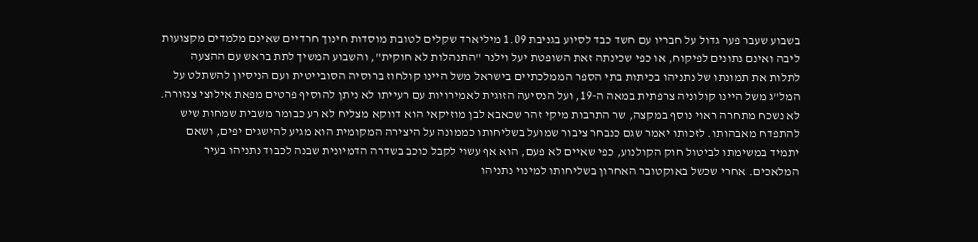בשבוע שעבר פער גדול על חבריו עם חשד כבד לסיוע בגניבת 1.09 מיליארד שקלים לטובת מוסדות חינוך חרדיים שאינם מלמדים מקצועות ליבה ואינם נתונים לפיקוח, או כפי שכינתה זאת השופטת יעל וילנר "התנהלות לא חוקית", והשבוע המשיך לתת בראש עם ההצעה לתלות את תמונתו של נתניהו בכיתות בתי הספר הממלכתיים בישראל משל היינו קולחוז ברוסיה הסובייטית ועם הניסיון להשתלט על המל"ג משל היינו קולוניה צרפתית במאה ה-19, ועל הנסיעה הזוגית לאמירויות עם רעייתו לא ניתן להוסיף פרטים מפאת אילוצי צנזורה.
לא נשכח מתחרה ראוי נוסף במקצה, שר התרבות מיקי זהר שכאבא לבן מוזיקאי הוא דווקא מצליח לא רע כבומר משבית שמחות שיש להתפדח מאבהותו. לזכותו יאמר שגם כנבחר ציבור שמועל בשליחותו כממונה על היצירה המקומית הוא מגיע להישגים יפים, ושאם יתמיד במשימתו לביטול חוק הקולנוע, כפי שאיים לא פעם, הוא אף עשוי לקבל כוכב בשדרה הדמיונית שבנה לכבוד נתניהו בעיר המלאכים. אחרי שכשל באוקטובר האחרון בשליחותו למינוי נתניהו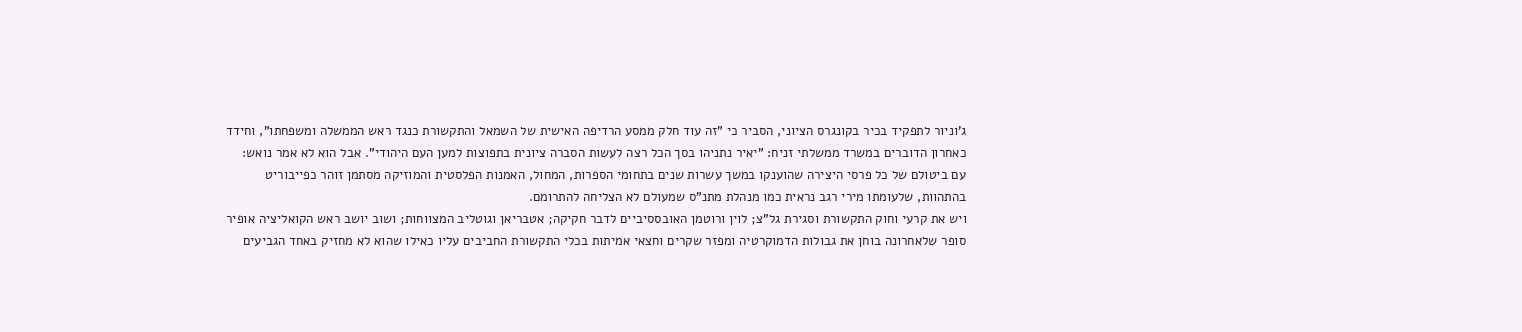ג'וניור לתפקיד בכיר בקונגרס הציוני, הסביר כי "זה עוד חלק ממסע הרדיפה האישית של השמאל והתקשורת כנגד ראש הממשלה ומשפחתו", וחידד כאחרון הדוברים במשרד ממשלתי זניח: "יאיר נתניהו בסך הכל רצה לעשות הסברה ציונית בתפוצות למען העם היהודי". אבל הוא לא אמר נואש: עם ביטולם של כל פרסי היצירה שהוענקו במשך עשרות שנים בתחומי הספרות, המחול, האמנות הפלסטית והמוזיקה מסתמן זוהר כפייבוריט בהתהוות, שלעומתו מירי רגב נראית כמו מנהלת מתנ"ס שמעולם לא הצליחה להתרומם.
ויש את קרעי וחוק התקשורת וסגירת גל"צ; לוין ורוטמן האובססיביים לדבר חקיקה; אטבריאן וגוטליב המצווחות; ושוב יושב ראש הקואליציה אופיר סופר שלאחרונה בוחן את גבולות הדמוקרטיה ומפזר שקרים וחצאי אמיתות בכלי התקשורת החביבים עליו כאילו שהוא לא מחזיק באחד הגביעים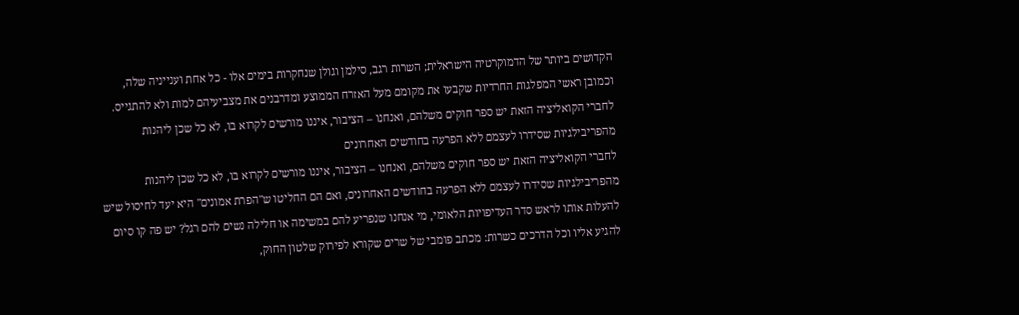הקדושים ביותר של הדמוקרטיה הישראלית; השרות רגב, סילמן וגולן שנחקרות בימים אלו - כל אחת וענייניה שלה, וכמובן ראשי המפלגות החרדיות שקבעו את מקומם מעל האזרח הממוצע ומדרבנים את מצביעיהם למות ולא להתגייס.
לחברי הקואליציה הזאת יש ספר חוקים משלהם, ואנחנו – הציבור, איננו מורשים לקרוא בו, לא כל שכן ליהנות מהפריבילגיות שסידרו לעצמם ללא הפרעה בחודשים האחרונים
לחברי הקואליציה הזאת יש ספר חוקים משלהם, ואנחנו – הציבור, איננו מורשים לקרוא בו, לא כל שכן ליהנות מהפריבילגיות שסידרו לעצמם ללא הפרעה בחודשים האחרונים, ואם הם החליטו ש"הפרת אמונים" היא יעד לחיסול שיש להעלות אותו לראש סדר העדיפויות הלאומי, מי אנחנו שנפריע להם במשימה או חלילה נשים להם רגל? יש פה קו סיום להגיע אליו וכל הדרכים כשרות: מכתב פומבי של שרים שקורא לפירוק שלטון החוק,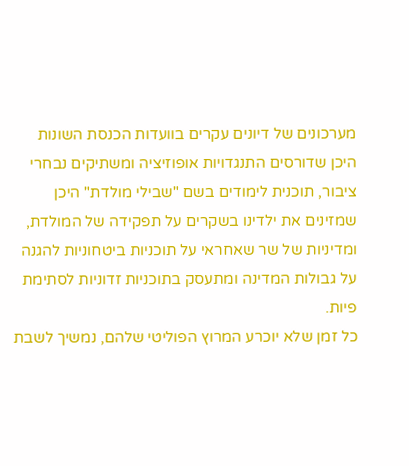מערכונים של דיונים עקרים בוועדות הכנסת השונות היכן שדורסים התנגדויות אופוזיציה ומשתיקים נבחרי ציבור, תוכנית לימודים בשם "שבילי מולדת" היכן שמזינים את ילדינו בשקרים על תפקידה של המולדת, ומדיניות של שר שאחראי על תוכניות ביטחוניות להגנה על גבולות המדינה ומתעסק בתוכניות זדוניות לסתימת פיות.
כל זמן שלא יוכרע המרוץ הפוליטי שלהם, נמשיך לשבת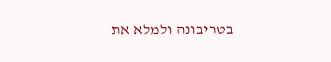בטריבונה ולמלא את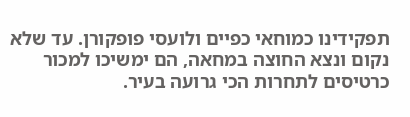תפקידינו כמוחאי כפיים ולועסי פופקורן. עד שלא נקום ונצא החוצה במחאה, הם ימשיכו למכור כרטיסים לתחרות הכי גרועה בעיר.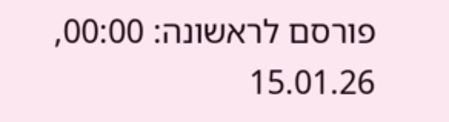פורסם לראשונה: 00:00, 15.01.26